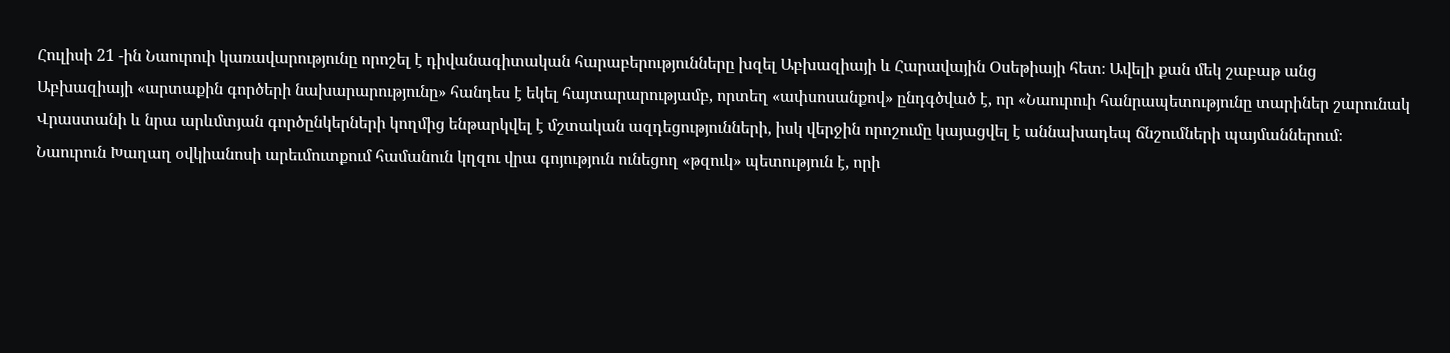Հուլիսի 21 -ին Նաուրուի կառավարությունը որոշել է դիվանագիտական հարաբերությունները խզել Աբխազիայի և Հարավային Օսեթիայի հետ։ Ավելի քան մեկ շաբաթ անց Աբխազիայի «արտաքին գործերի նախարարությունը» հանդես է եկել հայտարարությամբ, որտեղ «ափսոսանքով» ընդգծված է, որ «Նաուրուի հանրապետությունը տարիներ շարունակ Վրաստանի և նրա արևմտյան գործընկերների կողմից ենթարկվել է մշտական ազդեցությունների, իսկ վերջին որոշումը կայացվել է աննախադեպ ճնշումների պայմաններում։ Նաուրուն Խաղաղ օվկիանոսի արեւմուտքում համանուն կղզու վրա գոյություն ունեցող «թզուկ» պետություն է, որի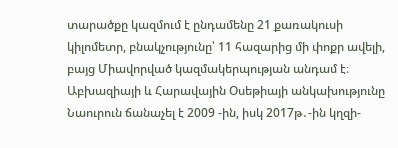տարածքը կազմում է ընդամենը 21 քառակուսի կիլոմետր, բնակչությունը՝ 11 հազարից մի փոքր ավելի, բայց Միավորված կազմակերպության անդամ է։ Աբխազիայի և Հարավային Օսեթիայի անկախությունը Նաուրուն ճանաչել է 2009 -ին, իսկ 2017թ․-ին կղզի-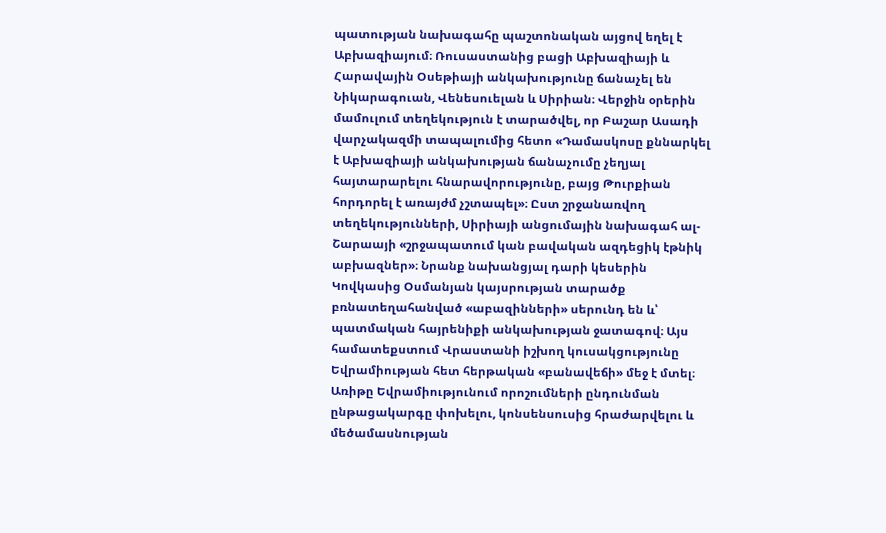պատության նախագահը պաշտոնական այցով եղել է Աբխազիայում։ Ռուսաստանից բացի Աբխազիայի և Հարավային Օսեթիայի անկախությունը ճանաչել են Նիկարագուան, Վենեսուելան և Սիրիան։ Վերջին օրերին մամուլում տեղեկություն է տարածվել, որ Բաշար Ասադի վարչակազմի տապալումից հետո «Դամասկոսը քննարկել է Աբխազիայի անկախության ճանաչումը չեղյալ հայտարարելու հնարավորությունը, բայց Թուրքիան հորդորել է առայժմ չշտապել»։ Ըստ շրջանառվող տեղեկությունների, Սիրիայի անցումային նախագահ ալ-Շարաայի «շրջապատում կան բավական ազդեցիկ էթնիկ աբխազներ»։ Նրանք նախանցյալ դարի կեսերին Կովկասից Օսմանյան կայսրության տարածք բռնատեղահանված «աբազինների» սերունդ են և՝ պատմական հայրենիքի անկախության ջատագով։ Այս համատեքստում Վրաստանի իշխող կուսակցությունը Եվրամիության հետ հերթական «բանավեճի» մեջ է մտել։ Առիթը Եվրամիությունում որոշումների ընդունման ընթացակարգը փոխելու, կոնսենսուսից հրաժարվելու և մեծամասնության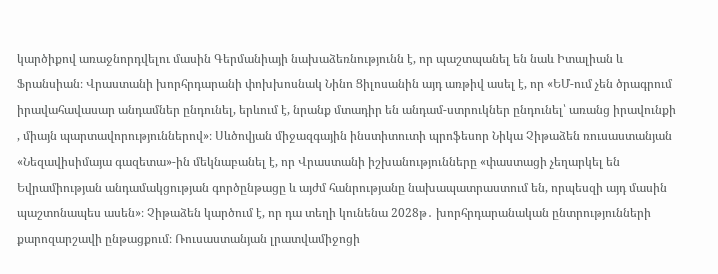կարծիքով առաջնորդվելու մասին Գերմանիայի նախաձեռնությունն է, որ պաշտպանել են նաև Իտալիան և Ֆրանսիան։ Վրաստանի խորհրդարանի փոխխոսնակ Նինո Ցիլոսանին այդ առթիվ ասել է, որ «ԵՄ-ում չեն ծրագրում իրավահավասար անդամներ ընդունել, երևում է, նրանք մտադիր են անդամ-ստրուկներ ընդունել՝ առանց իրավունքի , միայն պարտավորություններով»։ Սևծովյան միջազգային ինստիտուտի պրոֆեսոր Նիկա Չիթաձեն ռուսաստանյան «Նեզավիսիմայա գազետա»-ին մեկնաբանել է, որ Վրաստանի իշխանությունները «փաստացի չեղարկել են Եվրամիության անդամակցության գործընթացը և այժմ հանրությանը նախապատրաստում են, որպեսզի այդ մասին պաշտոնապես ասեն»։ Չիթաձեն կարծում է, որ դա տեղի կունենա 2028թ․ խորհրդարանական ընտրությունների քարոզարշավի ընթացքում։ Ռուսաստանյան լրատվամիջոցի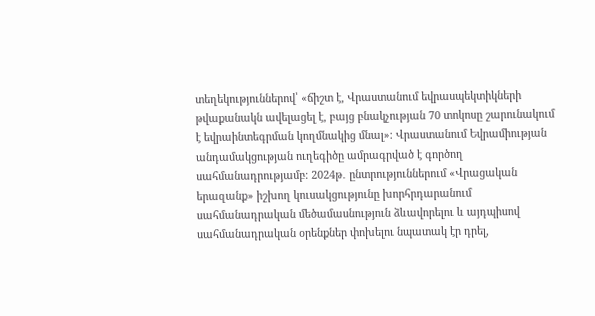տեղեկություններով՝ «ճիշտ է, Վրաստանում եվրասպեկտիկների թվաքանակն ավելացել է, բայց բնակչության 70 տոկոսը շարունակում է եվրաինտեգրման կողմնակից մնալ»։ Վրաստանում Եվրամիության անդամակցության ուղեգիծը ամրագրված է գործող սահմանադրությամբ։ 2024թ․ ընտրություններում «Վրացական երազանք» իշխող կուսակցությունը խորհրդարանում սահմանադրական մեծամասնություն ձևավորելու և այդպիսով սահմանադրական օրենքներ փոխելու նպատակ էր դրել,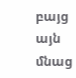բայց այն մնաց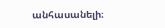անհասանելի։